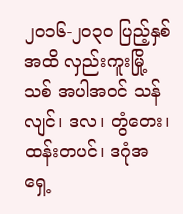၂၀၁၆-၂၀၃၀ ပြည့်နှစ်အထိ လှည်းကူးမြို့သစ် အပါအဝင် သန်လျင်၊ ဒလ၊ တွံတေး၊ ထန်းတပင်၊ ဒဂုံအရှေ့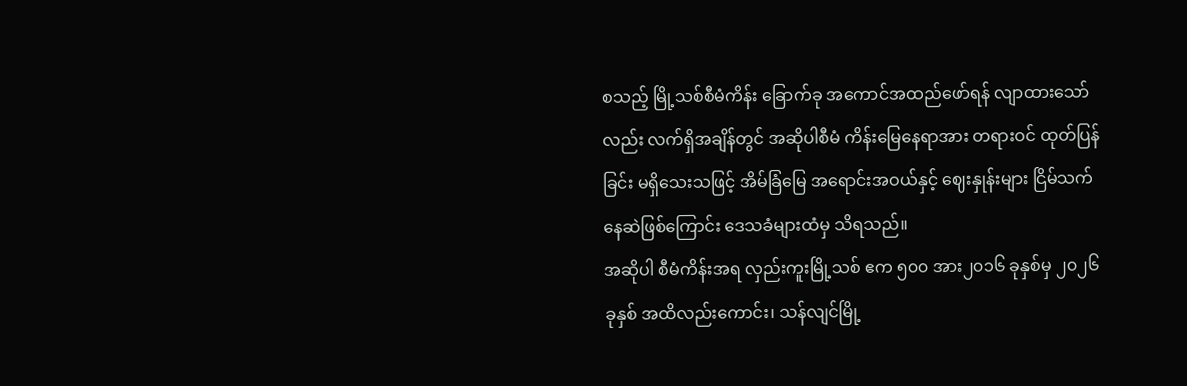စသည့် မြို့သစ်စီမံကိန်း ခြောက်ခု အကောင်အထည်ဖော်ရန် လျာထားသော်လည်း လက်ရှိအချိန်တွင် အဆိုပါစီမံ ကိန်းမြေနေရာအား တရားဝင် ထုတ်ပြန်ခြင်း မရှိသေးသဖြင့် အိမ်ခြံမြေ အရောင်းအဝယ်နှင့် ဈေးနှုန်းများ ငြိမ်သက်နေဆဲဖြစ်ကြောင်း ဒေသခံများထံမှ သိရသည်။
အဆိုပါ စီမံကိန်းအရ လှည်းကူးမြို့သစ် ဧက ၅၀၀ အား၂၀၁၆ ခုနှစ်မှ ၂၀၂၆ ခုနှစ် အထိလည်းကောင်း၊ သန်လျင်မြို့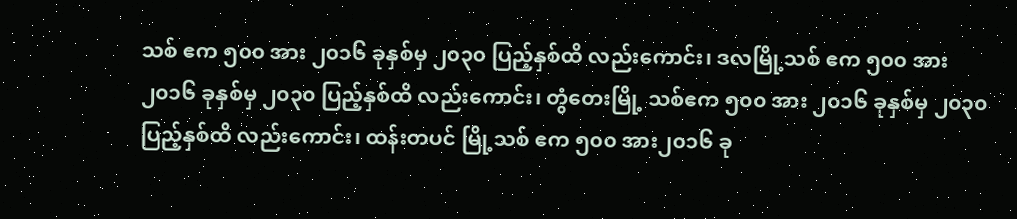သစ် ဧက ၅၀၀ အား ၂၀၁၆ ခုနှစ်မှ ၂၀၃၀ ပြည့်နှစ်ထိ လည်းကောင်း၊ ဒလမြို့သစ် ဧက ၅၀၀ အား ၂၀၁၆ ခုနှစ်မှ ၂၀၃၀ ပြည့်နှစ်ထိ လည်းကောင်း၊ တွံတေးမြို့ သစ်ဧက ၅၀၀ အား ၂၀၁၆ ခုနှစ်မှ ၂၀၃၀ ပြည့်နှစ်ထိ လည်းကောင်း၊ ထန်းတပင် မြို့သစ် ဧက ၅၀၀ အား၂၀၁၆ ခု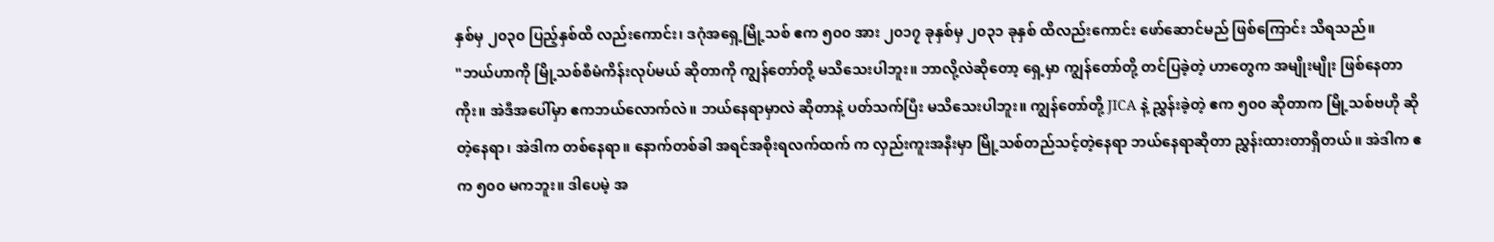နှစ်မှ ၂၀၃၀ ပြည့်နှစ်ထိ လည်းကောင်း၊ ဒဂုံအရှေ့မြို့သစ် ဧက ၅၀၀ အား ၂၀၁၇ ခုနှစ်မှ ၂၀၃၁ ခုနှစ် ထိလည်းကောင်း ဖော်ဆောင်မည် ဖြစ်ကြောင်း သိရသည်။
"ဘယ်ဟာကို မြို့သစ်စီမံကိန်းလုပ်မယ် ဆိုတာကို ကျွန်တော်တို့ မသိသေးပါဘူး။ ဘာလို့လဲဆိုတော့ ရှေ့မှာ ကျွန်တော်တို့ တင်ပြခဲ့တဲ့ ဟာတွေက အမျိုးမျိုး ဖြစ်နေတာကိုး။ အဲဒီအပေါ်မှာ ဧကဘယ်လောက်လဲ။ ဘယ်နေရာမှာလဲ ဆိုတာနဲ့ ပတ်သက်ပြီး မသိသေးပါဘူး။ ကျွန်တော်တို့ JICA နဲ့ ညွှန်းခဲ့တဲ့ ဧက ၅၀၀ ဆိုတာက မြို့သစ်ဗဟို ဆိုတဲ့နေရာ၊ အဲဒါက တစ်နေရာ။ နောက်တစ်ခါ အရင်အစိုးရလက်ထက် က လှည်းကူးအနီးမှာ မြို့သစ်တည်သင့်တဲ့နေရာ ဘယ်နေရာဆိုတာ ညွှန်းထားတာရှိတယ်။ အဲဒါက ဧက ၅၀၀ မကဘူး။ ဒါပေမဲ့ အ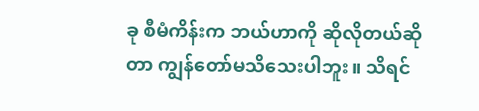ခု စီမံကိန်းက ဘယ်ဟာကို ဆိုလိုတယ်ဆိုတာ ကျွန်တော်မသိသေးပါဘူး။ သိရင်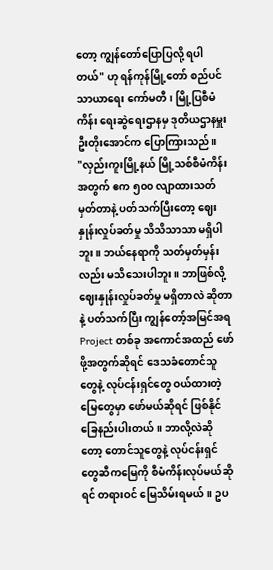တော့ ကျွန်တော်ပြောပြလို့ ရပါတယ်" ဟု ရန်ကုန်မြို့တော် စည်ပင်သာယာရေး ကော်မတီ၊ မြို့ပြစီမံကိန်း ရေးဆွဲရေးဌာနမှ ဒုတိယဌာနမှူး ဦးတိုးအောင်က ပြောကြားသည်။
"လှည်းကူးမြို့နယ် မြို့သစ်စီမံကိန်း အတွက် ဧက ၅၀၀ လျာထားသတ်မှတ်တာနဲ့ ပတ်သက်ပြီးတော့ ဈေးနှုန်းလှုပ်ခတ်မှု သိသိသာသာ မရှိပါဘူး။ ဘယ်နေရာကို သတ်မှတ်မှန်းလည်း မသိသေးပါဘူး။ ဘာဖြစ်လို့ ဈေးနှုန်းလှုပ်ခတ်မှု မရှိတာလဲ ဆိုတာနဲ့ ပတ်သက်ပြီး ကျွန်တော့်အမြင်အရ Project တစ်ခု အကောင်အထည် ဖော်ဖို့အတွက်ဆိုရင် ဒေသခံတောင်သူတွေနဲ့ လုပ်ငန်းရှင်တွေ ဝယ်ထားတဲ့ မြေတွေမှာ ဖော်မယ်ဆိုရင် ဖြစ်နိုင်ခြေနည်းပါးတယ်။ ဘာလို့လဲဆိုတော့ တောင်သူတွေနဲ့ လုပ်ငန်းရှင်တွေဆီကမြေကို စီမံကိန်းလုပ်မယ်ဆိုရင် တရားဝင် မြေသိမ်းရမယ်။ ဥပ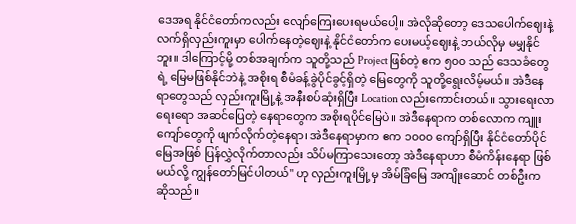ဒေအရ နိုင်ငံတော်ကလည်း လျော်ကြေးပေးရမယ်ပေါ့။ အဲလိုဆိုတော့ ဒေသပေါက်ဈေးနဲ့ လက်ရှိလှည်းကူးမှာ ပေါက်နေတဲ့ဈေးနဲ့ နိုင်ငံတော်က ပေးမယ့်ဈေးနဲ့ ဘယ်လိုမှ မမျှနိုင်ဘူး။ ဒါကြောင့်မို့ တစ်အချက်က သူတို့သည် Project ဖြစ်တဲ့ ဧက ၅၀၀ သည် ဒေသခံတွေရဲ့ မြေမဖြစ်နိုင်ဘဲနဲ့ အစိုးရ စီမံခန့်ခွဲပိုင်ခွင့်ရှိတဲ့ မြေတွေကို သူတို့ရွေးလိမ့်မယ်။ အဲဒီနေရာတွေသည် လှည်းကူးမြို့နဲ့ အနီးစပ်ဆုံးရှိပြီး Location လည်းကောင်းတယ်။ သွားရေးလာရေးရော အဆင်ပြေတဲ့ နေရာတွေက အစိုးရပိုင်မြေပဲ။ အဲဒီနေရာက တစ်လောက ကျူးကျော်တွေကို ဖျက်လိုက်တဲ့နေရာ၊ အဲဒီနေရာမှာက ဧက ၁၀၀၀ ကျော်ရှိပြီး နိုင်ငံတော်ပိုင် မြေအဖြစ် ပြန်လွှဲလိုက်တာလည်း သိပ်မကြာသေးတော့ အဲဒီနေရာဟာ စီမံကိန်းနေရာ ဖြစ်မယ်လို့ ကျွန်တော်မြင်ပါတယ်" ဟု လှည်းကူးမြို့မှ အိမ်ခြံမြေ အကျိုးဆောင် တစ်ဦးက ဆိုသည်။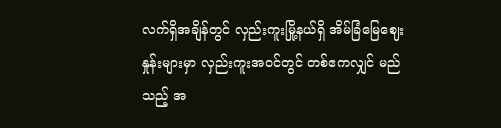လက်ရှိအချိန်တွင် လှည်းကူးမြို့နယ်ရှိ အိမ်ခြံမြေဈေးနှုန်းများမှာ လှည်းကူးအဝင်တွင် တစ်ဧကလျှင် မည်သည့် အ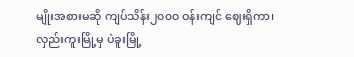မျိုးအစားမဆို ကျပ်သိန်း၂၀၀၀ ဝန်းကျင် ဈေးရှိကာ၊ လှည်းကူးမြို့မှ ပဲခူးမြို့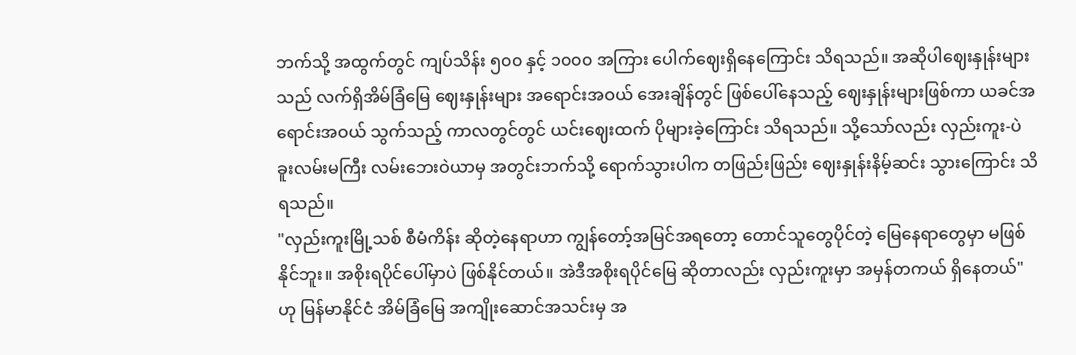ဘက်သို့ အထွက်တွင် ကျပ်သိန်း ၅၀၀ နှင့် ၁၀၀၀ အကြား ပေါက်ဈေးရှိနေကြောင်း သိရသည်။ အဆိုပါဈေးနှုန်းများသည် လက်ရှိအိမ်ခြံမြေ ဈေးနှုန်းများ အရောင်းအဝယ် အေးချိန်တွင် ဖြစ်ပေါ်နေသည့် ဈေးနှုန်းများဖြစ်ကာ ယခင်အရောင်းအဝယ် သွက်သည့် ကာလတွင်တွင် ယင်းဈေးထက် ပိုများခဲ့ကြောင်း သိရသည်။ သို့သော်လည်း လှည်းကူး-ပဲခူးလမ်းမကြီး လမ်းဘေးဝဲယာမှ အတွင်းဘက်သို့ ရောက်သွားပါက တဖြည်းဖြည်း ဈေးနှုန်းနိမ့်ဆင်း သွားကြောင်း သိရသည်။
"လှည်းကူးမြို့သစ် စီမံကိန်း ဆိုတဲ့နေရာဟာ ကျွန်တော့်အမြင်အရတော့ တောင်သူတွေပိုင်တဲ့ မြေနေရာတွေမှာ မဖြစ်နိုင်ဘူး။ အစိုးရပိုင်ပေါ်မှာပဲ ဖြစ်နိုင်တယ်။ အဲဒီအစိုးရပိုင်မြေ ဆိုတာလည်း လှည်းကူးမှာ အမှန်တကယ် ရှိနေတယ်" ဟု မြန်မာနိုင်ငံ အိမ်ခြံမြေ အကျိုးဆောင်အသင်းမှ အ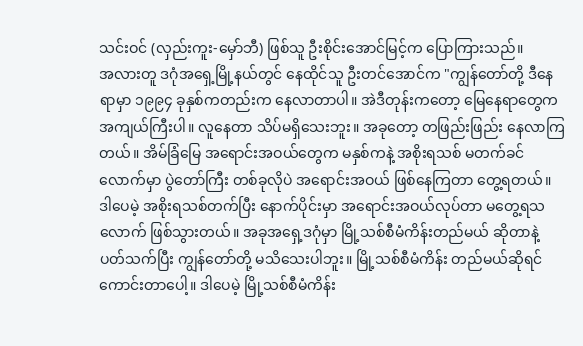သင်းဝင် (လှည်းကူး-မှော်ဘီ) ဖြစ်သူ ဦးစိုင်းအောင်မြင့်က ပြောကြားသည်။
အလားတူ ဒဂုံအရှေ့မြို့နယ်တွင် နေထိုင်သူ ဦးတင်အောင်က "ကျွန်တော်တို့ ဒီနေရာမှာ ၁၉၉၄ ခုနှစ်ကတည်းက နေလာတာပါ။ အဲဒီတုန်းကတော့ မြေနေရာတွေက အကျယ်ကြီးပါ။ လူနေတာ သိပ်မရှိသေးဘူး။ အခုတော့ တဖြည်းဖြည်း နေလာကြတယ်။ အိမ်ခြံမြေ အရောင်းအဝယ်တွေက မနှစ်ကနဲ့ အစိုးရသစ် မတက်ခင်လောက်မှာ ပွဲတော်ကြီး တစ်ခုလိုပဲ အရောင်းအဝယ် ဖြစ်နေကြတာ တွေ့ရတယ်။ ဒါပေမဲ့ အစိုးရသစ်တက်ပြီး နောက်ပိုင်းမှာ အရောင်းအဝယ်လုပ်တာ မတွေ့ရသလောက် ဖြစ်သွားတယ်။ အခုအရှေ့ဒဂုံမှာ မြို့သစ်စီမံကိန်းတည်မယ် ဆိုတာနဲ့ ပတ်သက်ပြီး ကျွန်တော်တို့ မသိသေးပါဘူး။ မြို့သစ်စီမံကိန်း တည်မယ်ဆိုရင် ကောင်းတာပေါ့။ ဒါပေမဲ့ မြို့သစ်စီမံကိန်း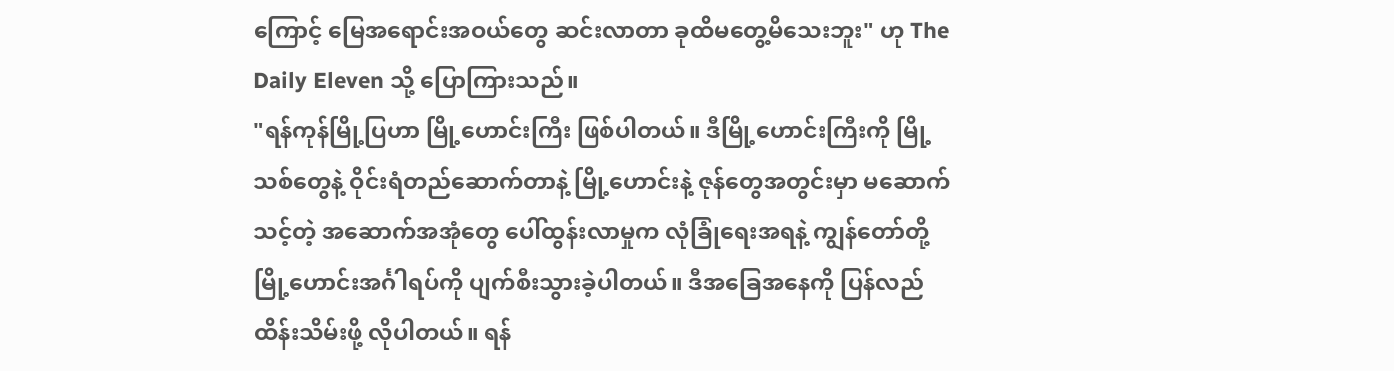ကြောင့် မြေအရောင်းအဝယ်တွေ ဆင်းလာတာ ခုထိမတွေ့မိသေးဘူး" ဟု The Daily Eleven သို့ ပြောကြားသည်။
"ရန်ကုန်မြို့ပြဟာ မြို့ဟောင်းကြီး ဖြစ်ပါတယ်။ ဒီမြို့ဟောင်းကြီးကို မြို့သစ်တွေနဲ့ ဝိုင်းရံတည်ဆောက်တာနဲ့ မြို့ဟောင်းနဲ့ ဇုန်တွေအတွင်းမှာ မဆောက်သင့်တဲ့ အဆောက်အအုံတွေ ပေါ်ထွန်းလာမှုက လုံခြုံရေးအရနဲ့ ကျွန်တော်တို့ မြို့ဟောင်းအင်္ဂါရပ်ကို ပျက်စီးသွားခဲ့ပါတယ်။ ဒီအခြေအနေကို ပြန်လည် ထိန်းသိမ်းဖို့ လိုပါတယ်။ ရန်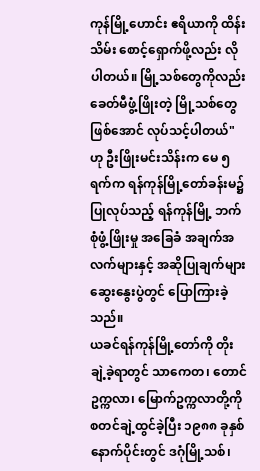ကုန်မြို့ဟောင်း ဧရိယာကို ထိန်းသိမ်း စောင့်ရှောက်ဖို့လည်း လိုပါတယ်။ မြို့သစ်တွေကိုလည်း ခေတ်မီဖွံ့ဖြိုးတဲ့ မြို့သစ်တွေ ဖြစ်အောင် လုပ်သင့်ပါတယ်" ဟု ဦးဖြိုးမင်းသိန်းက မေ ၅ ရက်က ရန်ကုန်မြို့တော်ခန်းမ၌ ပြုလုပ်သည့် ရန်ကုန်မြို့ ဘက်စုံဖွံ့ဖြိုးမှု အခြေခံ အချက်အလက်များနှင့် အဆိုပြုချက်များ ဆွေးနွေးပွဲတွင် ပြောကြားခဲ့သည်။
ယခင်ရန်ကုန်မြို့တော်ကို တိုးချဲ့ခဲ့ရာတွင် သာကေတ၊ တောင်ဥက္ကလာ၊ မြောက်ဥက္ကလာတို့ကို စတင်ချဲ့ထွင်ခဲ့ပြီး ၁၉၈၈ ခုနှစ် နောက်ပိုင်းတွင် ဒဂုံမြို့သစ်၊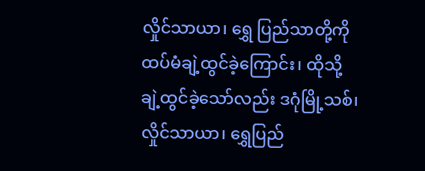လှိုင်သာယာ၊ ရွှေ ပြည်သာတို့ကို ထပ်မံချဲ့ထွင်ခဲ့ကြောင်း၊ ထိုသို့ ချဲ့ထွင်ခဲ့သော်လည်း ဒဂုံမြို့သစ်၊ လှိုင်သာယာ၊ ရွှေပြည်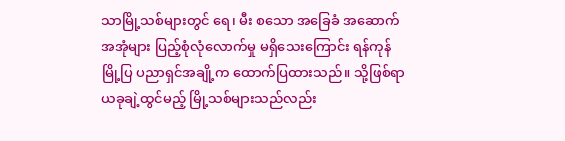သာမြို့သစ်များတွင် ရေ၊ မီး စသော အခြေခံ အဆောက်အအုံများ ပြည့်စုံလုံလောက်မှု မရှိသေးကြောင်း ရန်ကုန်မြို့ပြ ပညာရှင်အချို့က ထောက်ပြထားသည်။ သို့ဖြစ်ရာ ယခုချဲ့ထွင်မည့် မြို့သစ်များသည်လည်း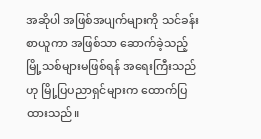အဆိုပါ အဖြစ်အပျက်များကို သင်ခန်းစာယူကာ အဖြစ်သာ ဆောက်ခဲ့သည့် မြို့သစ်များမဖြစ်ရန် အရေးကြီးသည်ဟု မြို့ပြပညာရှင်များက ထောက်ပြထားသည်။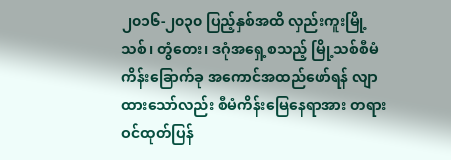၂၀၁၆-၂၀၃၀ ပြည့်နှစ်အထိ လှည်းကူးမြို့သစ်၊ တွံတေး၊ ဒဂုံအရှေ့စသည့် မြို့သစ်စီမံကိန်းခြောက်ခု အကောင်အထည်ဖော်ရန် လျာထားသော်လည်း စီမံကိန်းမြေနေရာအား တရားဝင်ထုတ်ပြန်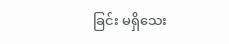ခြင်း မရှိသေး